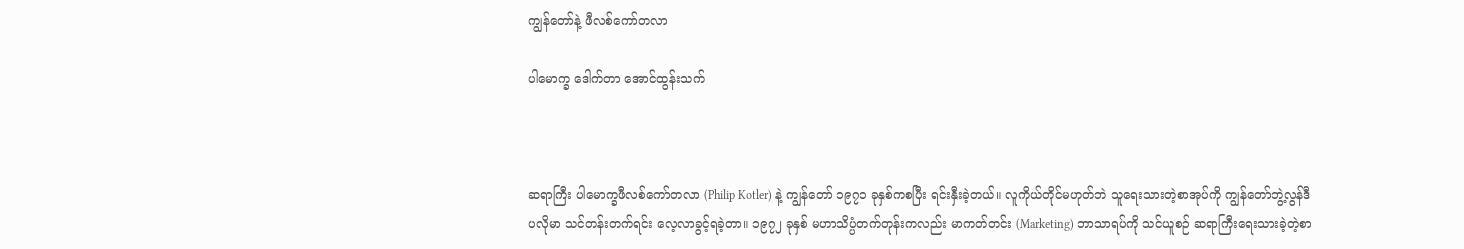ကျွန်တော်နဲ့ ဖီလစ်ကော်တလာ

ပါမောက္ခ ဒေါက်တာ အောင်ထွန်းသက်



ဆရာကြီး ပါမောက္ခဖီလစ်ကော်တလာ (Philip Kotler) နဲ့ ကျွန်တော် ၁၉၇၁ ခုနှစ်ကစပြီး ရင်းနှီးခဲ့တယ်။ လူကိုယ်တိုင်မဟုတ်ဘဲ သူရေးသားတဲ့စာအုပ်ကို ကျွန်တော်ဘွဲ့လွန်ဒီပလိုမာ သင်တန်းတက်ရင်း လေ့လာခွင့်ရခဲ့တာ။ ၁၉၇၂ ခုနှစ် မဟာသိပ္ပံတက်တုန်းကလည်း မာကတ်တင်း (Marketing) ဘာသာရပ်ကို သင်ယူစဉ် ဆရာကြီးရေးသားခဲ့တဲ့စာ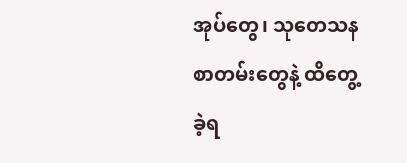အုပ်တွေ၊ သုတေသနစာတမ်းတွေနဲ့ ထိတွေ့ခဲ့ရ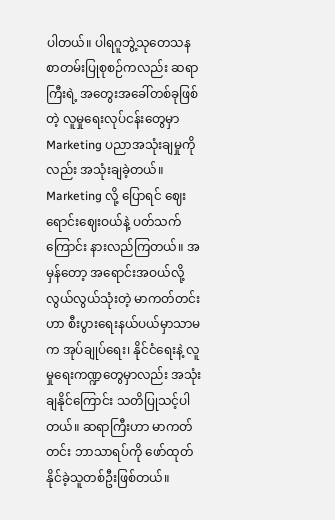ပါတယ်။ ပါရဂူဘွဲ့သုတေသနစာတမ်းပြုစုစဉ်ကလည်း ဆရာကြီးရဲ့ အတွေးအခေါ်တစ်ခုဖြစ်တဲ့ လူမှုရေးလုပ်ငန်းတွေမှာ Marketing ပညာအသုံးချမှုကိုလည်း အသုံးချခဲ့တယ်။ Marketing လို့ ပြောရင် ဈေးရောင်းဈေးဝယ်နဲ့ ပတ်သက်ကြောင်း နားလည်ကြတယ်။ အမှန်တော့ အရောင်းအဝယ်လို့ လွယ်လွယ်သုံးတဲ့ မာကတ်တင်းဟာ စီးပွားရေးနယ်ပယ်မှာသာမက အုပ်ချုပ်ရေး၊ နိုင်ငံရေးနဲ့ လူမှုရေးကဏ္ဍတွေမှာလည်း အသုံးချနိုင်ကြောင်း သတိပြုသင့်ပါတယ်။ ဆရာကြီးဟာ မာကတ်တင်း ဘာသာရပ်ကို ဖော်ထုတ်နိုင်ခဲ့သူတစ်ဦးဖြစ်တယ်။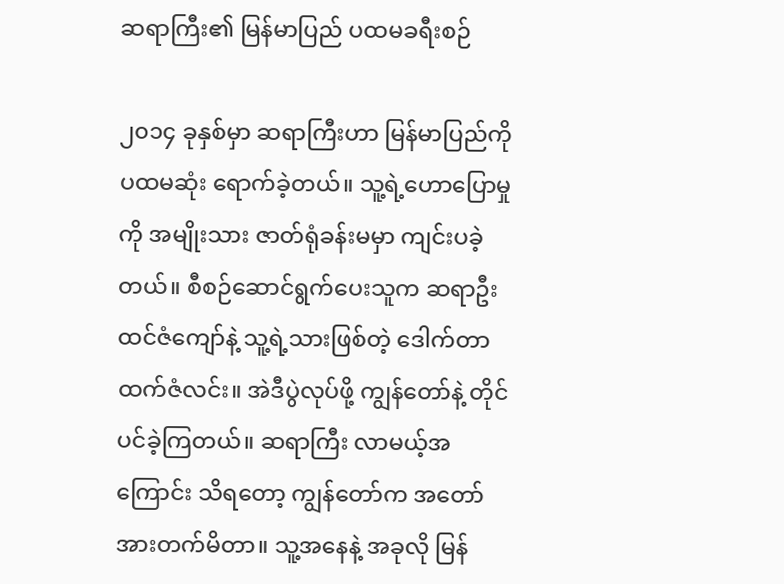ဆရာကြီး၏ မြန်မာပြည် ပထမခရီးစဉ်

၂၀၁၄ ခုနှစ်မှာ ဆရာကြီးဟာ မြန်မာပြည်ကို ပထမဆုံး ရောက်ခဲ့တယ်။ သူ့ရဲ့ဟောပြောမှုကို အမျိုးသား ဇာတ်ရုံခန်းမမှာ ကျင်းပခဲ့တယ်။ စီစဉ်ဆောင်ရွက်ပေးသူက ဆရာဦးထင်ဇံကျော်နဲ့ သူ့ရဲ့သားဖြစ်တဲ့ ဒေါက်တာ ထက်ဇံလင်း။ အဲဒီပွဲလုပ်ဖို့ ကျွန်တော်နဲ့ တိုင်ပင်ခဲ့ကြတယ်။ ဆရာကြီး လာမယ့်အကြောင်း သိရတော့ ကျွန်တော်က အတော် အားတက်မိတာ။ သူ့အနေနဲ့ အခုလို မြန်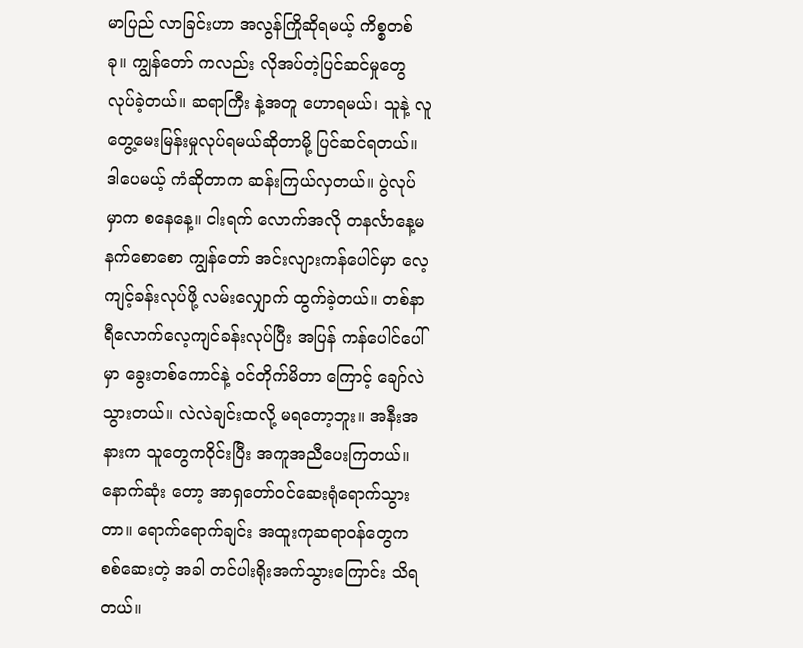မာပြည် လာခြင်းဟာ အလွန်ကြိုဆိုရမယ့် ကိစ္စတစ်ခု။ ကျွန်တော် ကလည်း လိုအပ်တဲ့ပြင်ဆင်မှုတွေ လုပ်ခဲ့တယ်။ ဆရာကြီး နဲ့အတူ ဟောရမယ်၊ သူနဲ့ လူတွေ့မေးမြန်းမှုလုပ်ရမယ်ဆိုတာမို့ ပြင်ဆင်ရတယ်။ ဒါပေမယ့် ကံဆိုတာက ဆန်းကြယ်လှတယ်။ ပွဲလုပ်မှာက စနေနေ့။ ငါးရက် လောက်အလို တနင်္လာနေ့မနက်စောစော ကျွန်တော် အင်းလျားကန်ပေါင်မှာ လေ့ကျင့်ခန်းလုပ်ဖို့ လမ်းလျှောက် ထွက်ခဲ့တယ်။ တစ်နာရီလောက်လေ့ကျင်ခန်းလုပ်ပြီး အပြန် ကန်ပေါင်ပေါ်မှာ ခွေးတစ်ကောင်နဲ့ ဝင်တိုက်မိတာ ကြောင့် ချော်လဲ သွားတယ်။ လဲလဲချင်းထလို့ မရတော့ဘူး။ အနီးအနားက သူတွေကဝိုင်းပြီး အကူအညီပေးကြတယ်။ နောက်ဆုံး တော့ အာရှတော်ဝင်ဆေးရုံရောက်သွားတာ။ ရောက်ရောက်ချင်း အထူးကုဆရာဝန်တွေက စစ်ဆေးတဲ့ အခါ တင်ပါးရိုးအက်သွားကြောင်း သိရတယ်။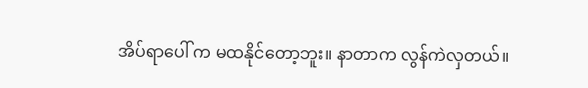အိပ်ရာပေါ် က မထနိုင်တော့ဘူး။ နာတာက လွန်ကဲလှတယ်။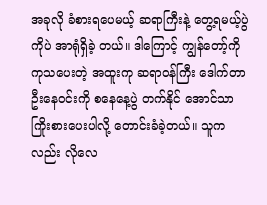အခုလို ခံစားရပေမယ့် ဆရာကြီးနဲ့ တွေ့ရမယ့်ပွဲကိုပဲ အာရုံရှိခဲ့ တယ်။ ဒါကြောင့် ကျွန်တော့်ကို ကုသပေးတဲ့ အထူးကု ဆရာဝန်ကြီး ဒေါက်တာဦးနေဝင်းကို စနေနေ့ပွဲ တက်နိုင် အောင်သာ ကြိုးစားပေးပါလို့ တောင်းခံခဲ့တယ်။ သူက လည်း လိုလေ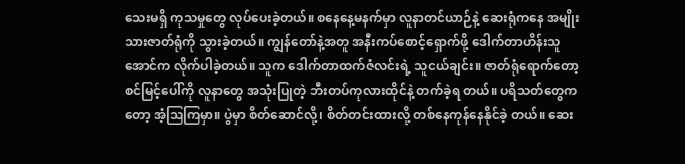သေးမရှိ ကုသမှုတွေ လုပ်ပေးခဲ့တယ်။ စနေနေ့မနက်မှာ လူနာတင်ယာဉ်နဲ့ ဆေးရုံကနေ အမျိုးသားဇာတ်ရုံကို သွားခဲ့တယ်။ ကျွန်တော်နဲ့အတူ အနီးကပ်စောင့်ရှောက်ဖို့ ဒေါက်တာဟိန်းသူအောင်က လိုက်ပါခဲ့တယ်။ သူက ဒေါက်တာထက်ဇံလင်းရဲ့ သူငယ်ချင်း။ ဇာတ်ရုံရောက်တော့ စင်မြင့်ပေါ်ကို လူနာတွေ အသုံးပြုတဲ့ ဘီးတပ်ကုလားထိုင်နဲ့ တက်ခဲ့ရ တယ်။ ပရိသတ်တွေကတော့ အံ့ဩကြမှာ။ ပွဲမှာ စိတ်ဆောင်လို့၊ စိတ်တင်းထားလို့ တစ်နေကုန်နေနိုင်ခဲ့ တယ်။ ဆေး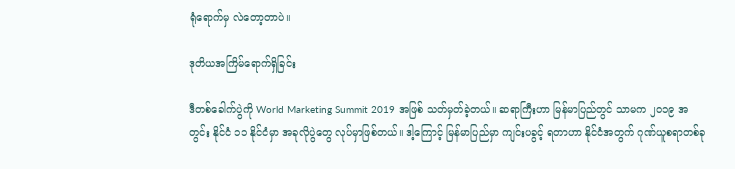ရုံရောက်မှ လဲတော့တာပဲ။

ဒုတိယအကြိမ်ရောက်ရှိခြင်း

ဒီတစ်ခေါက်ပွဲကို World Marketing Summit 2019 အဖြစ် သတ်မှတ်ခဲ့တယ်။ ဆရာကြီးဟာ မြန်မာပြည်တွင် သာမက ၂၀၁၉ အတွင်း နိုင်ငံ ၁၁ နိုင်ငံမှာ အခုလိုပွဲတွေ လုပ်မှာဖြစ်တယ်။ ဒါ့ကြောင့် မြန်မာပြည်မှာ ကျင်းပခွင့် ရတာဟာ နိုင်ငံအတွက် ဂုဏ်ယူစရာတစ်ခု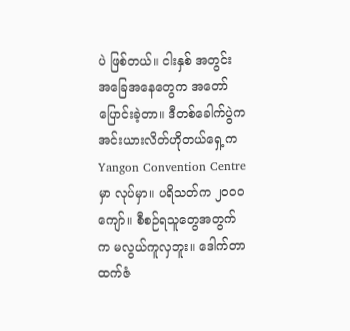ပဲ ဖြစ်တယ်။ ငါးနှစ် အတွင်း အခြေအနေတွေက အတော်ပြောင်းခဲ့တာ။ ဒီတစ်ခေါက်ပွဲက အင်းယားလိတ်ဟိုတယ်ရှေ့က Yangon Convention Centre မှာ လုပ်မှာ။ ပရိသတ်က ၂၀၀၀ ကျော်။ စီစဉ်ရသူတွေအတွက်က မလွယ်ကူလှဘူး။ ဒေါက်တာထက်ဇံ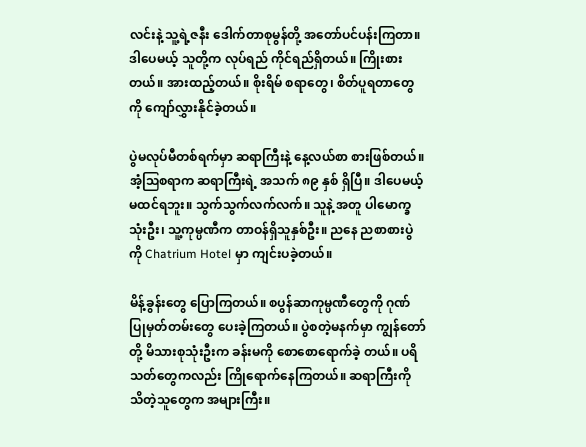လင်းနဲ့ သူ့ရဲ့ဇနီး ဒေါက်တာစုမွန်တို့ အတော်ပင်ပန်းကြတာ။ ဒါပေမယ့် သူတို့က လုပ်ရည် ကိုင်ရည်ရှိတယ်။ ကြိုးစားတယ်။ အားထည့်တယ်။ စိုးရိမ် စရာတွေ၊ စိတ်ပူရတာတွေကို ကျော်လွှားနိုင်ခဲ့တယ်။

ပွဲမလုပ်မီတစ်ရက်မှာ ဆရာကြီးနဲ့ နေ့လယ်စာ စားဖြစ်တယ်။ အံ့ဩစရာက ဆရာကြီးရဲ့ အသက် ၈၉ နှစ် ရှိပြီ။ ဒါပေမယ့် မထင်ရဘူး။ သွက်သွက်လက်လက်။ သူနဲ့ အတူ ပါမောက္ခသုံးဦး၊ သူ့ကုမ္ပဏီက တာဝန်ရှိသူနှစ်ဦး။ ညနေ ညစာစားပွဲကို Chatrium Hotel မှာ ကျင်းပခဲ့တယ်။

မိန့်ခွန်းတွေ ပြောကြတယ်။ စပွန်ဆာကုမ္ပဏီတွေကို ဂုဏ်ပြုမှတ်တမ်းတွေ ပေးခဲ့ကြတယ်။ ပွဲစတဲ့မနက်မှာ ကျွန်တော်တို့ မိသားစုသုံးဦးက ခန်းမကို စောစောရောက်ခဲ့ တယ်။ ပရိသတ်တွေကလည်း ကြိုရောက်နေကြတယ်။ ဆရာကြီးကို သိတဲ့သူတွေက အများကြီး။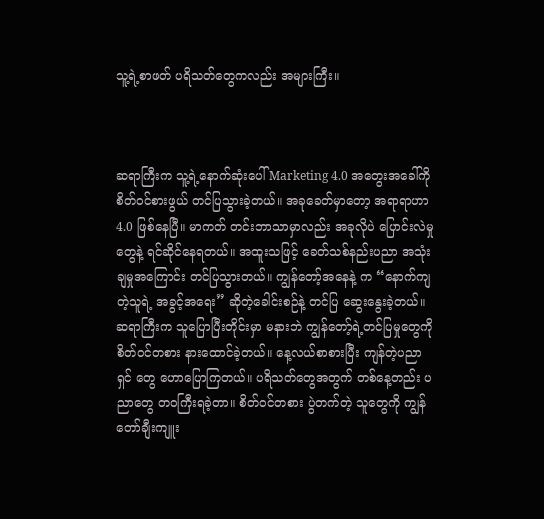သူ့ရဲ့စာဖတ် ပရိသတ်တွေကလည်း အများကြီး။



ဆရာကြီးက သူ့ရဲ့နောက်ဆုံးပေါ် Marketing 4.0 အတွေးအခေါ်ကို စိတ်ဝင်စားဖွယ် တင်ပြသွားခဲ့တယ်။ အခုခေတ်မှာတော့ အရာရာဟာ 4.0 ဖြစ်နေပြီ။ မာကတ် တင်းဘာသာမှာလည်း အခုလိုပဲ ပြောင်းလဲမှုတွေနဲ့ ရင်ဆိုင်နေရတယ်။ အထူးသဖြင့် ခေတ်သစ်နည်းပညာ အသုံးချမှုအကြောင်း တင်ပြသွားတယ်။ ကျွန်တော့်အနေနဲ့ က “နောက်ကျတဲ့သူရဲ့ အခွင့်အရေး” ဆိုတဲ့ခေါင်းစဉ်နဲ့ တင်ပြ ဆွေးနွေးခဲ့တယ်။ ဆရာကြီးက သူပြောပြီးတိုင်းမှာ မနားဘဲ ကျွန်တော့်ရဲ့တင်ပြမှုတွေကို စိတ်ဝင်တစား နားထောင်ခဲ့တယ်။ နေ့လယ်စာစားပြီး ကျန်တဲ့ပညာရှင် တွေ ဟောပြောကြတယ်။ ပရိသတ်တွေအတွက် တစ်နေ့တည်း ပညာတွေ တဝကြီးရခဲ့တာ။ စိတ်ဝင်တစား ပွဲတက်တဲ့ သူတွေကို ကျွန်တော်ချီးကျူး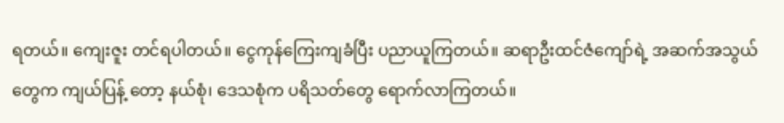ရတယ်။ ကျေးဇူး တင်ရပါတယ်။ ငွေကုန်ကြေးကျခံပြီး ပညာယူကြတယ်။ ဆရာဦးထင်ဇံကျော်ရဲ့ အဆက်အသွယ်တွေက ကျယ်ပြန့် တော့ နယ်စုံ၊ ဒေသစုံက ပရိသတ်တွေ ရောက်လာကြတယ်။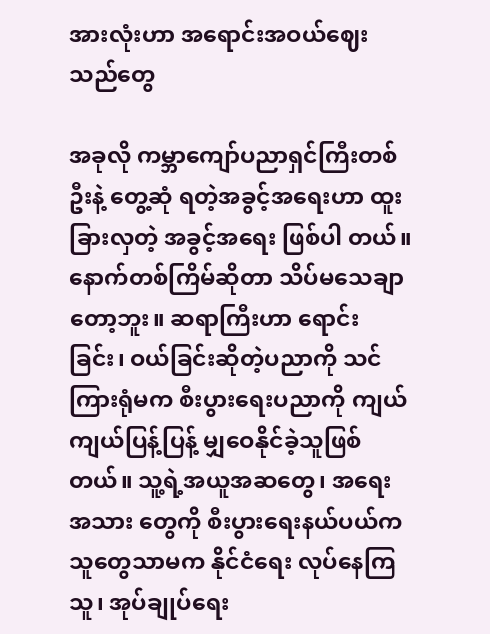အားလုံးဟာ အရောင်းအဝယ်ဈေးသည်တွေ

အခုလို ကမ္ဘာကျော်ပညာရှင်ကြီးတစ်ဦးနဲ့ တွေ့ဆုံ ရတဲ့အခွင့်အရေးဟာ ထူးခြားလှတဲ့ အခွင့်အရေး ဖြစ်ပါ တယ်။ နောက်တစ်ကြိမ်ဆိုတာ သိပ်မသေချာတော့ဘူး။ ဆရာကြီးဟာ ရောင်းခြင်း၊ ဝယ်ခြင်းဆိုတဲ့ပညာကို သင်ကြားရုံမက စီးပွားရေးပညာကို ကျယ်ကျယ်ပြန့်ပြန့် မျှဝေနိုင်ခဲ့သူဖြစ်တယ်။ သူ့ရဲ့အယူအဆတွေ၊ အရေးအသား တွေကို စီးပွားရေးနယ်ပယ်ကသူတွေသာမက နိုင်ငံရေး လုပ်နေကြသူ၊ အုပ်ချုပ်ရေး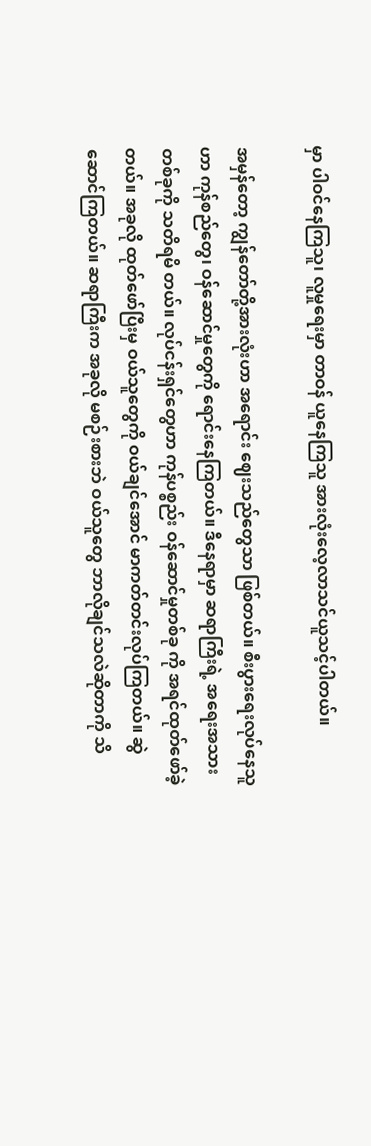မှာ ပါဝင်နေကြသူ၊ လူမှုရေးမှာ တာဝန် ယူနေကြသူ အားလုံးလေ့လာသင်ယူသင့်ပါတယ်။

အမှန်တော့ ကျွန်တော်တို့အားလုံးဟာ အရောင်း ဈေးသည်တွေသာ ဖြစ်တယ်။ စီးပွားရေးလုပ်နေသူဟာ ကုန်စည်တွေ၊ ဝန်ဆောင်မှုတွေကို ရောင်းနေကြတယ်။ ဒီနေရာမှာ ဆရာကြီးရဲ့ အရေးအသားတစ်ခုကို သတိရမိ တယ်။ လုပ်ငန်းရှင်တွေဟာ ကုန်ပစ္စည်း ဝန်ဆောင်မှုတစ်ခု ကို အရင်ထုတ်ဖော်ခဲ့တယ်။ အခုလို ထုတ်ဖော်ပြီးမှ ဝယ်သူတွေကို ဝယ်ချင်အောင် မာကတ်တင်းလုပ်ကြတယ်။ ဆွဲဆောင်ကြတယ်။ ဆရာကြီးက အခုလို မစဉ်းစားဘဲ ဝယ်သူတွေ ဘာလိုချင်သလဲဆိုတာကို သိ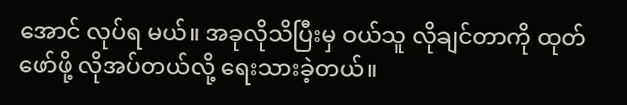အောင် လုပ်ရ မယ်။ အခုလိုသိပြီးမှ ဝယ်သူ လိုချင်တာကို ထုတ်ဖော်ဖို့ လိုအပ်တယ်လို့ ရေးသားခဲ့တယ်။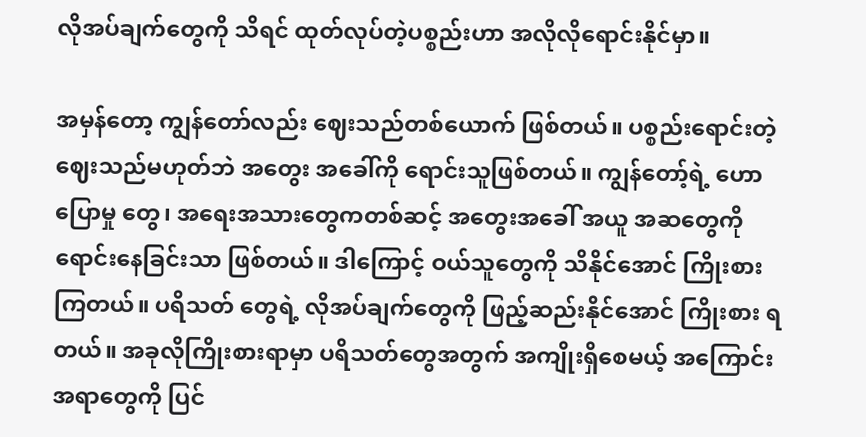လိုအပ်ချက်တွေကို သိရင် ထုတ်လုပ်တဲ့ပစ္စည်းဟာ အလိုလိုရောင်းနိုင်မှာ။

အမှန်တော့ ကျွန်တော်လည်း ဈေးသည်တစ်ယောက် ဖြစ်တယ်။ ပစ္စည်းရောင်းတဲ့ ဈေးသည်မဟုတ်ဘဲ အတွေး အခေါ်ကို ရောင်းသူဖြစ်တယ်။ ကျွန်တော့်ရဲ့ ဟောပြောမှု တွေ၊ အရေးအသားတွေကတစ်ဆင့် အတွေးအခေါ် အယူ အဆတွေကို ရောင်းနေခြင်းသာ ဖြစ်တယ်။ ဒါကြောင့် ဝယ်သူတွေကို သိနိုင်အောင် ကြိုးစားကြတယ်။ ပရိသတ် တွေရဲ့ လိုအပ်ချက်တွေကို ဖြည့်ဆည်းနိုင်အောင် ကြိုးစား ရတယ်။ အခုလိုကြိုးစားရာမှာ ပရိသတ်တွေအတွက် အကျိုးရှိစေမယ့် အကြောင်းအရာတွေကို ပြင်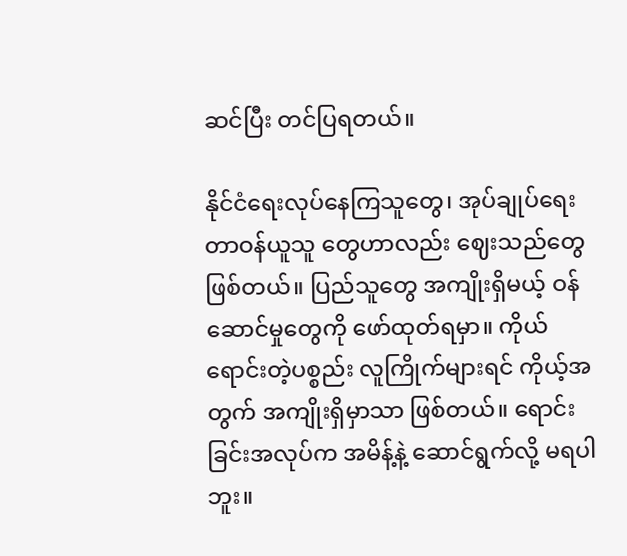ဆင်ပြီး တင်ပြရတယ်။

နိုင်ငံရေးလုပ်နေကြသူတွေ၊ အုပ်ချုပ်ရေးတာဝန်ယူသူ တွေဟာလည်း ဈေးသည်တွေ ဖြစ်တယ်။ ပြည်သူတွေ အကျိုးရှိမယ့် ဝန်ဆောင်မှုတွေကို ဖော်ထုတ်ရမှာ။ ကိုယ်ရောင်းတဲ့ပစ္စည်း လူကြိုက်များရင် ကိုယ့်အတွက် အကျိုးရှိမှာသာ ဖြစ်တယ်။ ရောင်းခြင်းအလုပ်က အမိန့်နဲ့ ဆောင်ရွက်လို့ မရပါဘူး။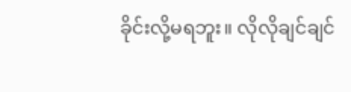ခိုင်းလို့မရဘူး။ လိုလိုချင်ချင်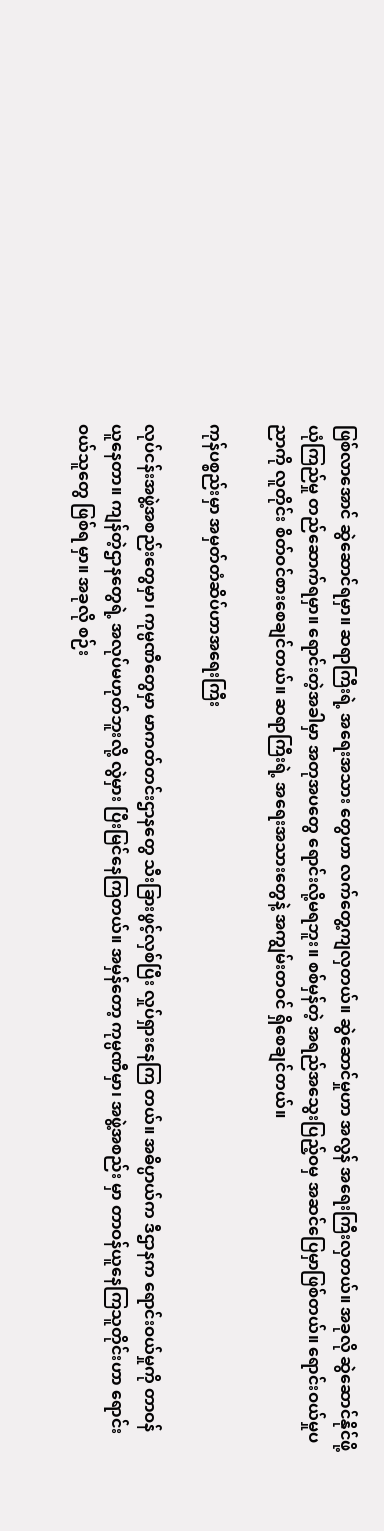ဖြစ်လာအောင် ဆွဲဆောင်ရမှာ။ ဆရာကြီးရဲ့ အရေးအသား တွေဟာ လက်တွေ့ကျလှတယ်။ ဆွဲဆောင်မှုဟာ အလွန် အရေးကြီးလှတယ်။ အခုလို ဆွဲဆောင်နိုင်ဖို့ ယုံကြည်မှု တည်ဆောက်ရမှာ။ ရောင်းတဲ့အခါမှာ အတုအပတွေ ရောင်းလို့မရဘူး။ စစ်မှန်တဲ့ အရည်အသွေးပြည့်ဝမှ အဆင်ပြေမှာဖြစ်တယ်။ ရောင်းဝယ်မှုပညာကို လူတိုင်း စိတ်ဝင်စားစေချင်တယ်။ ဆရာကြီးရဲ့ အရေးအသားတွေနဲ့ အကျွမ်းတဝင် ရှိစေချင်တယ်။

ကုန်ပစ္စည်းမှာ အမှတ်တံဆိပ်ဟာအရေးကြီး

လုပ်ငန်းအဖွဲ့အစည်းတွေမှာ၊ ကုမ္ပဏီတွေမှာ မာကတ်တင်းဌာနတွေ သီးခြားဖွင့်လှစ်ပြီး လှုပ်ရှားနေကြ တယ်။ အဓိပ္ပာယ်က ဒီဌာနက ရောင်းဝယ်မှုကို တာဝန် ယူနေတာ။ ကျန်တဲ့ဌာနတွေရဲ့ အလုပ်မဟုတ်ဘူးလို့ လွဲမှား ပြီးမြင်နေကြတယ်။ အမှန်တော့ ကုမ္ပဏီမှာ၊ အဖွဲ့အစည်း မှာ တာဝန်ယူနေကြသူတိုင်းဟာ ရောင်းဝယ်သူတွေ ဖြစ်ရ မှာ။ အခုလို စဉ်း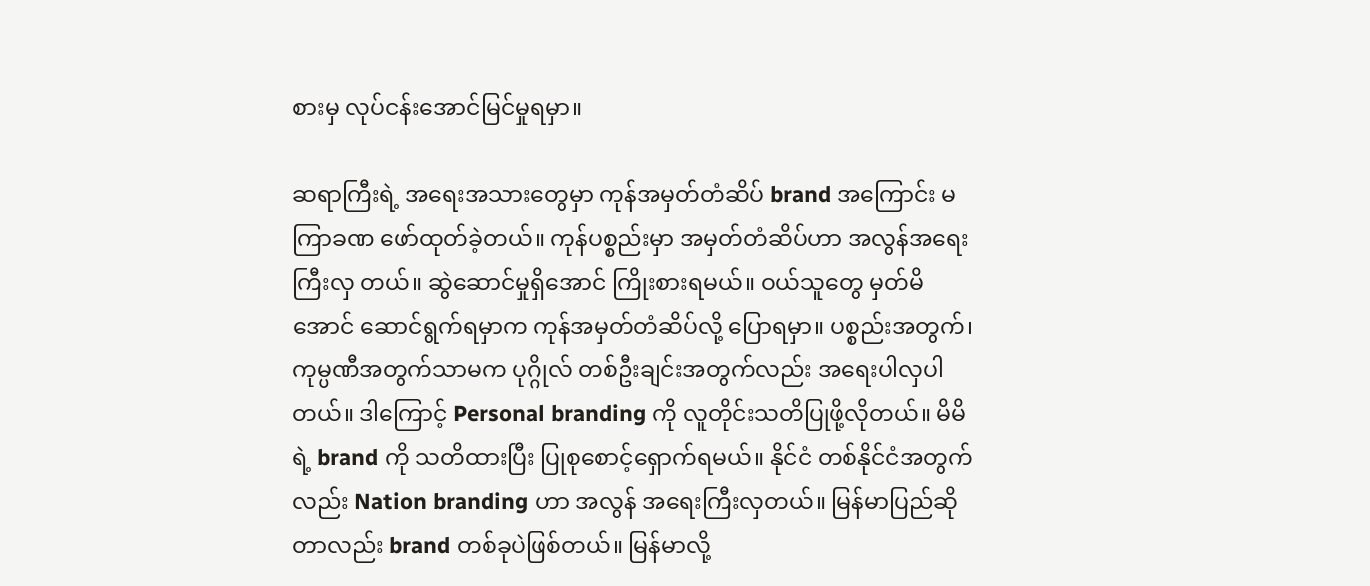စားမှ လုပ်ငန်းအောင်မြင်မှုရမှာ။

ဆရာကြီးရဲ့ အရေးအသားတွေမှာ ကုန်အမှတ်တံဆိပ် brand အကြောင်း မကြာခဏ ဖော်ထုတ်ခဲ့တယ်။ ကုန်ပစ္စည်းမှာ အမှတ်တံဆိပ်ဟာ အလွန်အရေးကြီးလှ တယ်။ ဆွဲဆောင်မှုရှိအောင် ကြိုးစားရမယ်။ ဝယ်သူတွေ မှတ်မိအောင် ဆောင်ရွက်ရမှာက ကုန်အမှတ်တံဆိပ်လို့ ပြောရမှာ။ ပစ္စည်းအတွက်၊ကုမ္ပဏီအတွက်သာမက ပုဂ္ဂိုလ် တစ်ဦးချင်းအတွက်လည်း အရေးပါလှပါတယ်။ ဒါကြောင့် Personal branding ကို လူတိုင်းသတိပြုဖို့လိုတယ်။ မိမိရဲ့ brand ကို သတိထားပြီး ပြုစုစောင့်ရှောက်ရမယ်။ နိုင်ငံ တစ်နိုင်ငံအတွက်လည်း Nation branding ဟာ အလွန် အရေးကြီးလှတယ်။ မြန်မာပြည်ဆိုတာလည်း brand တစ်ခုပဲဖြစ်တယ်။ မြန်မာလို့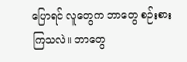ပြောရင် လူတွေက ဘာတွေ စဉ်းစားကြသလဲ။ ဘာတွေ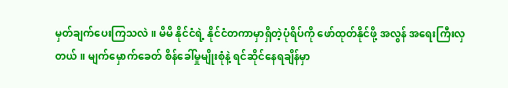မှတ်ချက်ပေးကြသလဲ။ မိမိ နိုင်ငံရဲ့ နိုင်ငံတကာမှာရှိတဲ့ပုံရိပ်ကို ဖော်ထုတ်နိုင်ဖို့ အလွန် အရေးကြီးလှတယ်။ မျက်မှောက်ခေတ် စိန်ခေါ်မှုမျိုးစုံနဲ့ ရင်ဆိုင်နေရချိန်မှာ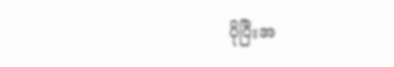ပိုပြီးအ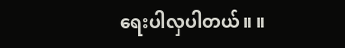ရေးပါလှပါတယ်။ ။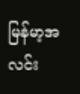မြန်မာ့အလင်း